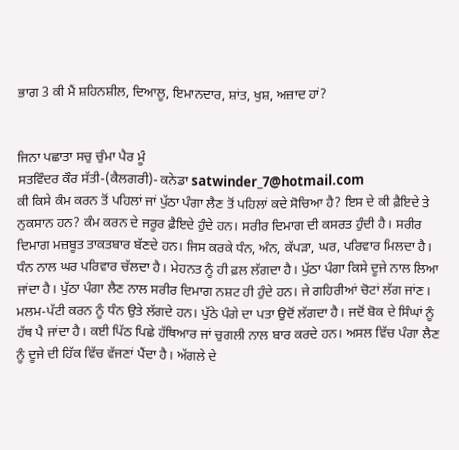ਭਾਗ 3 ਕੀ ਮੈਂ ਸ਼ਹਿਨਸ਼ੀਲ, ਦਿਆਲੂ, ਇਮਾਨਦਾਰ, ਸ਼ਾਂਤ, ਖੁਸ਼, ਅਜ਼ਾਦ ਹਾਂ?


ਜਿਨਾ ਪਛਾਤਾ ਸਚੁ ਚੁੰਮਾ ਪੈਰ ਮੂੰ
ਸਤਵਿੰਦਰ ਕੌਰ ਸੱਤੀ-(ਕੈਲਗਰੀ)- ਕਨੇਡਾ satwinder_7@hotmail.com
ਕੀ ਕਿਸੇ ਕੰਮ ਕਰਨ ਤੋਂ ਪਹਿਲਾਂ ਜਾਂ ਪੁੱਠਾ ਪੰਗਾ ਲੈਣ ਤੋਂ ਪਹਿਲਾਂ ਕਦੇ ਸੋਚਿਆ ਹੈ? ਇਸ ਦੇ ਕੀ ਫ਼ੈਇਦੇ ਤੇ ਨੁਕਸਾਨ ਹਨ? ਕੰਮ ਕਰਨ ਦੇ ਜਰੂਰ ਫ਼ੈਇਦੇ ਹੁੰਦੇ ਹਨ। ਸਰੀਰ ਦਿਮਾਗ ਦੀ ਕਸਰਤ ਹੁੰਦੀ ਹੈ। ਸਰੀਰ ਦਿਮਾਗ ਮਜ਼ਬੂਤ ਤਾਕਤਬਾਰ ਬੱਣਦੇ ਹਨ। ਜਿਸ ਕਰਕੇ ਧੰਨ, ਅੰਨ, ਕੱਪੜਾ, ਘਰ, ਪਰਿਵਾਰ ਮਿਲਦਾ ਹੈ। ਧੰਨ ਨਾਲ ਘਰ ਪਰਿਵਾਰ ਚੱਲਦਾ ਹੈ। ਮੇਹਨਤ ਨੂੰ ਹੀ ਫ਼ਲ ਲੱਗਦਾ ਹੈ। ਪੁੱਠਾ ਪੰਗਾ ਕਿਸੇ ਦੂਜੇ ਨਾਲ ਲਿਆ ਜਾਂਦਾ ਹੈ। ਪੁੱਠਾ ਪੰਗਾ ਲੈਣ ਨਾਲ ਸਰੀਰ ਦਿਮਾਗ ਨਸ਼ਟ ਹੀ ਹੁੰਦੇ ਹਨ। ਜੇ ਗਹਿਰੀਆਂ ਚੋਟਾਂ ਲੱਗ ਜਾਂਣ। ਮਲਮ-ਪੱਟੀ ਕਰਨ ਨੂੰ ਧੰਨ ਉਤੇ ਲੱਗਦੇ ਹਨ। ਪੁੱਠੇ ਪੰਗੇ ਦਾ ਪਤਾ ਉਦੋਂ ਲੱਗਦਾ ਹੈ। ਜਦੋਂ ਬੋਕ ਦੇ ਸਿੰਘਾਂ ਨੂੰ ਹੱਥ ਪੈ ਜਾਂਦਾ ਹੈ। ਕਈ ਪਿੱਠ ਪਿਛੇ ਹੱਥਿਆਰ ਜਾਂ ਚੁਗਲੀ ਨਾਲ ਬਾਰ ਕਰਦੇ ਹਨ। ਅਸਲ ਵਿੱਚ ਪੰਗਾ ਲੈਣ ਨੂੰ ਦੂਜੇ ਦੀ ਹਿੱਕ ਵਿੱਚ ਵੱਜਣਾਂ ਪੈਂਦਾ ਹੈ। ਅੱਗਲੇ ਦੇ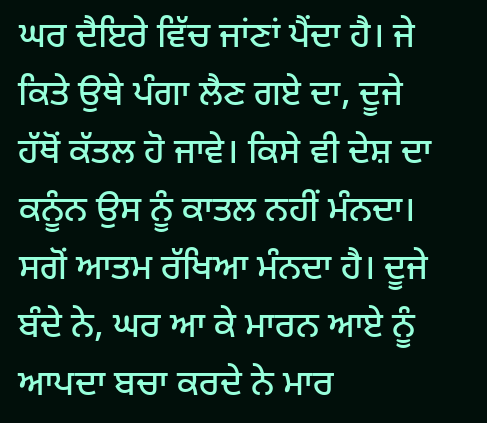ਘਰ ਦੈਇਰੇ ਵਿੱਚ ਜਾਂਣਾਂ ਪੈਂਦਾ ਹੈ। ਜੇ ਕਿਤੇ ਉਥੇ ਪੰਗਾ ਲੈਣ ਗਏ ਦਾ, ਦੂਜੇ ਹੱਥੋਂ ਕੱਤਲ ਹੋ ਜਾਵੇ। ਕਿਸੇ ਵੀ ਦੇਸ਼ ਦਾ ਕਨੂੰਨ ਉਸ ਨੂੰ ਕਾਤਲ ਨਹੀਂ ਮੰਨਦਾ। ਸਗੋਂ ਆਤਮ ਰੱਖਿਆ ਮੰਨਦਾ ਹੈ। ਦੂਜੇ ਬੰਦੇ ਨੇ, ਘਰ ਆ ਕੇ ਮਾਰਨ ਆਏ ਨੂੰ ਆਪਦਾ ਬਚਾ ਕਰਦੇ ਨੇ ਮਾਰ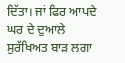ਦਿੱਤਾ। ਜਾਂ ਫਿਰ ਆਪਦੇ ਘਰ ਦੇ ਦੁਆਲੇ ਸੁਰੱਖਿਅਤ ਬਾੜ ਲਗਾ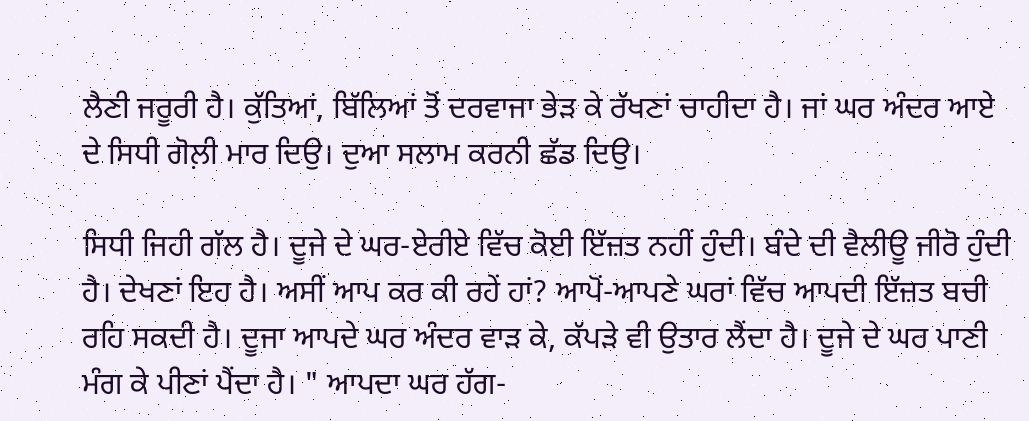ਲੈਣੀ ਜਰੂਰੀ ਹੈ। ਕੁੱਤਿਆਂ, ਬਿੱਲਿਆਂ ਤੋਂ ਦਰਵਾਜਾ ਭੇੜ ਕੇ ਰੱਖਣਾਂ ਚਾਹੀਦਾ ਹੈ। ਜਾਂ ਘਰ ਅੰਦਰ ਆਏ ਦੇ ਸਿਧੀ ਗੋਲ਼ੀ ਮਾਰ ਦਿਉ। ਦੁਆ ਸਲਾਮ ਕਰਨੀ ਛੱਡ ਦਿਉ।

ਸਿਧੀ ਜਿਹੀ ਗੱਲ ਹੈ। ਦੂਜੇ ਦੇ ਘਰ-ਏਰੀਏ ਵਿੱਚ ਕੋਈ ਇੱਜ਼ਤ ਨਹੀਂ ਹੁੰਦੀ। ਬੰਦੇ ਦੀ ਵੈਲੀਊ ਜੀਰੋ ਹੁੰਦੀ ਹੈ। ਦੇਖਣਾਂ ਇਹ ਹੈ। ਅਸੀਂ ਆਪ ਕਰ ਕੀ ਰਹੇਂ ਹਾਂ? ਆਪੋਂ-ਆਪਣੇ ਘਰਾਂ ਵਿੱਚ ਆਪਦੀ ਇੱਜ਼ਤ ਬਚੀ ਰਹਿ ਸਕਦੀ ਹੈ। ਦੂਜਾ ਆਪਦੇ ਘਰ ਅੰਦਰ ਵਾੜ ਕੇ, ਕੱਪੜੇ ਵੀ ਉਤਾਰ ਲੈਂਦਾ ਹੈ। ਦੂਜੇ ਦੇ ਘਰ ਪਾਣੀ ਮੰਗ ਕੇ ਪੀਣਾਂ ਪੈਂਦਾ ਹੈ। " ਆਪਦਾ ਘਰ ਹੱਗ-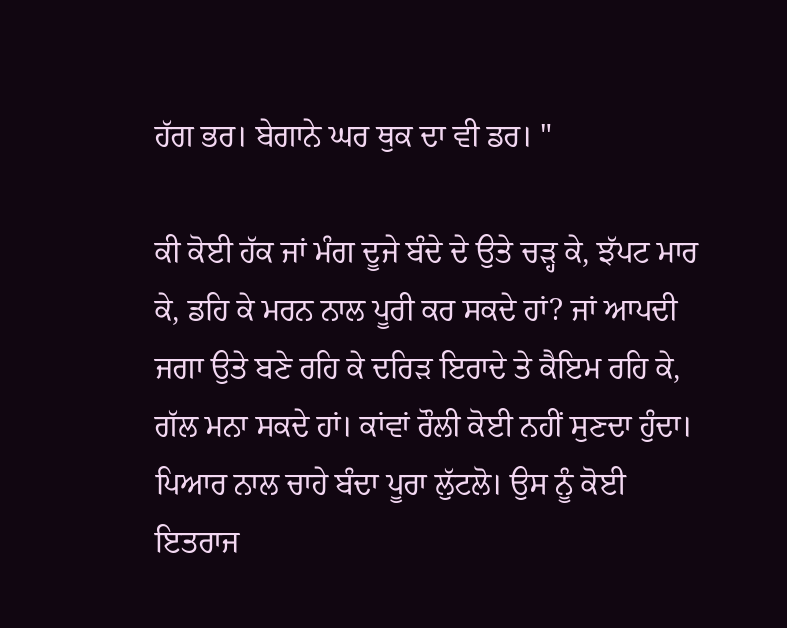ਹੱਗ ਭਰ। ਬੇਗਾਨੇ ਘਰ ਥੁਕ ਦਾ ਵੀ ਡਰ। "

ਕੀ ਕੋਈ ਹੱਕ ਜਾਂ ਮੰਗ ਦੂਜੇ ਬੰਦੇ ਦੇ ਉਤੇ ਚੜ੍ਹ ਕੇ, ਝੱਪਟ ਮਾਰ ਕੇ, ਡਹਿ ਕੇ ਮਰਨ ਨਾਲ ਪੂਰੀ ਕਰ ਸਕਦੇ ਹਾਂ? ਜਾਂ ਆਪਦੀ ਜਗਾ ਉਤੇ ਬਣੇ ਰਹਿ ਕੇ ਦਰਿੜ ਇਰਾਦੇ ਤੇ ਕੈਇਮ ਰਹਿ ਕੇ, ਗੱਲ ਮਨਾ ਸਕਦੇ ਹਾਂ। ਕਾਂਵਾਂ ਰੌਲੀ ਕੋਈ ਨਹੀਂ ਸੁਣਦਾ ਹੁੰਦਾ। ਪਿਆਰ ਨਾਲ ਚਾਹੇ ਬੰਦਾ ਪੂਰਾ ਲੁੱਟਲੋ। ਉਸ ਨੂੰ ਕੋਈ ਇਤਰਾਜ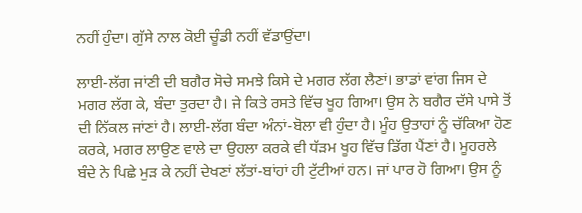ਨਹੀਂ ਹੁੰਦਾ। ਗੁੱਸੇ ਨਾਲ ਕੋਈ ਚੂੰਡੀ ਨਹੀਂ ਵੱਡਾਉਂਦਾ।

ਲਾਈ-ਲੱਗ ਜਾਂਣੀ ਦੀ ਬਗੈਰ ਸੋਚੇ ਸਮਝੇ ਕਿਸੇ ਦੇ ਮਗਰ ਲੱਗ ਲੈਣਾਂ। ਭਾਡਾਂ ਵਾਂਗ ਜਿਸ ਦੇ ਮਗਰ ਲੱਗ ਕੇ, ਬੰਦਾ ਤੁਰਦਾ ਹੈ। ਜੇ ਕਿਤੇ ਰਸਤੇ ਵਿੱਚ ਖੂਹ ਗਿਆ। ਉਸ ਨੇ ਬਗੈਰ ਦੱਸੇ ਪਾਸੇ ਤੋਂ ਦੀ ਨਿੱਕਲ ਜਾਂਣਾਂ ਹੈ। ਲਾਈ-ਲੱਗ ਬੰਦਾ ਅੰਨਾਂ-ਬੋਲਾ ਵੀ ਹੁੰਦਾ ਹੈ। ਮੂੰਹ ਉਤਾਹਾਂ ਨੂੰ ਚੱਕਿਆ ਹੋਣ ਕਰਕੇ, ਮਗਰ ਲਾਉਣ ਵਾਲੇ ਦਾ ਉਹਲਾ ਕਰਕੇ ਵੀ ਧੱੜਮ ਖੂਹ ਵਿੱਚ ਡਿੱਗ ਪੈਂਣਾਂ ਹੈ। ਮੂਹਰਲੇ ਬੰਦੇ ਨੇ ਪਿਛੇ ਮੁੜ ਕੇ ਨਹੀਂ ਦੇਖਣਾਂ ਲੱਤਾਂ-ਬਾਂਹਾਂ ਹੀ ਟੁੱਟੀਆਂ ਹਨ। ਜਾਂ ਪਾਰ ਹੋ ਗਿਆ। ਉਸ ਨੂੰ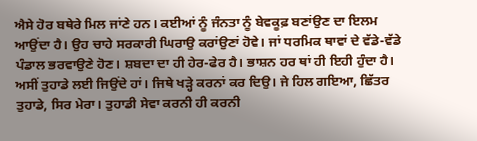ਐਸੇ ਹੋਰ ਬਥੇਰੇ ਮਿਲ ਜਾਂਣੇ ਹਨ। ਕਈਆਂ ਨੂੰ ਜੰਨਤਾ ਨੂੰ ਬੇਵਕੂਫ਼ ਬਣਾਂਉਣ ਦਾ ਇਲਮ ਆਉਂਦਾ ਹੈ। ਉਹ ਚਾਹੇ ਸਰਕਾਰੀ ਘਿਰਾਉ ਕਰਾਂਉਣਾਂ ਹੋਵੇ। ਜਾਂ ਧਰਮਿਕ ਥਾਵਾਂ ਦੇ ਵੱਡੇ-ਵੱਡੇ ਪੰਡਾਲ ਭਰਵਾਉਣੇ ਹੋਣ। ਸ਼ਬਦਾ ਦਾ ਹੀ ਹੇਰ-ਫੇਰ ਹੈ। ਭਾਸ਼ਨ ਹਰ ਥਾਂ ਹੀ ਇਹੀ ਹੁੰਦਾ ਹੈ। ਅਸੀਂ ਤੁਹਾਡੇ ਲਈ ਜਿਉਂਦੇ ਹਾਂ। ਜਿਥੇ ਖੜ੍ਹੇ ਕਰਨਾਂ ਕਰ ਦਿਉ। ਜੇ ਹਿਲ ਗਇਆ, ਛਿੱਤਰ ਤੁਹਾਡੇ, ਸਿਰ ਮੇਰਾ। ਤੁਹਾਡੀ ਸੇਵਾ ਕਰਨੀ ਹੀ ਕਰਨੀ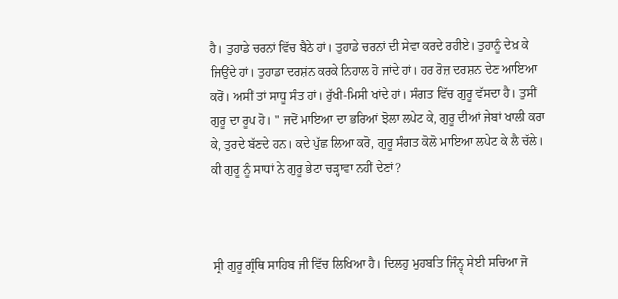ਹੈ। ਤੁਹਾਡੇ ਚਰਨਾਂ ਵਿੱਚ ਬੈਠੇ ਹਾਂ। ਤੁਹਾਡੇ ਚਰਨਾਂ ਦੀ ਸੇਵਾ ਕਰਦੇ ਰਹੀਏ। ਤੁਹਾਨੂੰ ਦੇਖ਼ ਕੇ ਜਿਉਂਦੇ ਹਾਂ। ਤੁਹਾਡਾ ਦਰਸ਼ਂਨ ਕਰਕੇ ਨਿਹਾਲ ਹੋ ਜਾਂਦੇ ਹਾਂ। ਹਰ ਰੋਜ਼ ਦਰਸ਼ਨ ਦੇਣ ਆਇਆ ਕਰੋਂ। ਅਸੀਂ ਤਾਂ ਸਾਧੂ ਸੰਤ ਹਾਂ। ਰੁੱਖੀ-ਮਿਸੀ ਖਾਂਦੇ ਹਾਂ। ਸੰਗਤ ਵਿੱਚ ਗੁਰੂ ਵੱਸਦਾ ਹੈ। ਤੁਸੀਂ ਗੁਰੂ ਦਾ ਰੂਪ ਹੋ। " ਜਦੋਂ ਮਾਇਆ ਦਾ ਭਰਿਆਂ ਝੋਲਾ ਲਪੇਟ ਕੇ, ਗੁਰੂ ਦੀਆਂ ਜੇਬਾਂ ਖਾਲੀ ਕਰਾ ਕੇ, ਤੁਰਦੇ ਬੱਣਦੇ ਹਨ। ਕਦੇ ਪੁੱਛ ਲਿਆ ਕਰੋ, ਗੁਰੂ ਸੰਗਤ ਕੋਲੋ ਮਾਇਆ ਲਪੇਟ ਕੇ ਲੈ ਚੱਲੇ। ਕੀ ਗੁਰੂ ਨੂੰ ਸਾਧਾਂ ਨੇ ਗੁਰੂ ਭੇਟਾ ਚੜ੍ਹਾਵਾ ਨਹੀਂ ਦੇਣਾਂ?



ਸ੍ਰੀ ਗੁਰੂ ਗ੍ਰੰਥਿ ਸਾਹਿਬ ਜੀ ਵਿੱਚ ਲਿਖਿਆ ਹੈ। ਦਿਲਹੁ ਮੁਹਬਤਿ ਜਿੰਨ੍ਹ੍ ਸੇਈ ਸਚਿਆ ਜੋ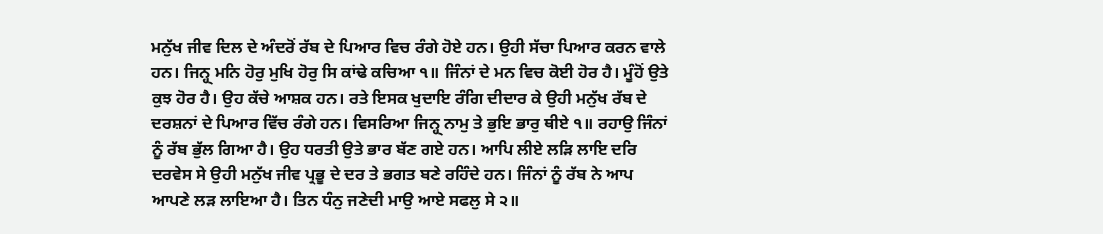ਮਨੁੱਖ ਜੀਵ ਦਿਲ ਦੇ ਅੰਦਰੋਂ ਰੱਬ ਦੇ ਪਿਆਰ ਵਿਚ ਰੰਗੇ ਹੋਏ ਹਨ। ਉਹੀ ਸੱਚਾ ਪਿਆਰ ਕਰਨ ਵਾਲੇ ਹਨ। ਜਿਨ੍ਹ੍ ਮਨਿ ਹੋਰੁ ਮੁਖਿ ਹੋਰੁ ਸਿ ਕਾਂਢੇ ਕਚਿਆ ੧॥ ਜਿੰਨਾਂ ਦੇ ਮਨ ਵਿਚ ਕੋਈ ਹੋਰ ਹੈ। ਮੂੰਹੋਂ ਉਤੇ ਕੁਝ ਹੋਰ ਹੈ। ਉਹ ਕੱਚੇ ਆਸ਼ਕ ਹਨ। ਰਤੇ ਇਸਕ ਖੁਦਾਇ ਰੰਗਿ ਦੀਦਾਰ ਕੇ ਉਹੀ ਮਨੁੱਖ ਰੱਬ ਦੇ ਦਰਸ਼ਨਾਂ ਦੇ ਪਿਆਰ ਵਿੱਚ ਰੰਗੇ ਹਨ। ਵਿਸਰਿਆ ਜਿਨ੍ਹ੍ ਨਾਮੁ ਤੇ ਭੁਇ ਭਾਰੁ ਥੀਏ ੧॥ ਰਹਾਉ ਜਿੰਨਾਂ ਨੂੰ ਰੱਬ ਭੁੱਲ ਗਿਆ ਹੈ। ਉਹ ਧਰਤੀ ਉਤੇ ਭਾਰ ਬੱਣ ਗਏ ਹਨ। ਆਪਿ ਲੀਏ ਲੜਿ ਲਾਇ ਦਰਿ ਦਰਵੇਸ ਸੇ ਉਹੀ ਮਨੁੱਖ ਜੀਵ ਪ੍ਰਭੂ ਦੇ ਦਰ ਤੇ ਭਗਤ ਬਣੇ ਰਹਿੰਦੇ ਹਨ। ਜਿੰਨਾਂ ਨੂੰ ਰੱਬ ਨੇ ਆਪ ਆਪਣੇ ਲੜ ਲਾਇਆ ਹੈ। ਤਿਨ ਧੰਨੁ ਜਣੇਦੀ ਮਾਉ ਆਏ ਸਫਲੁ ਸੇ ੨॥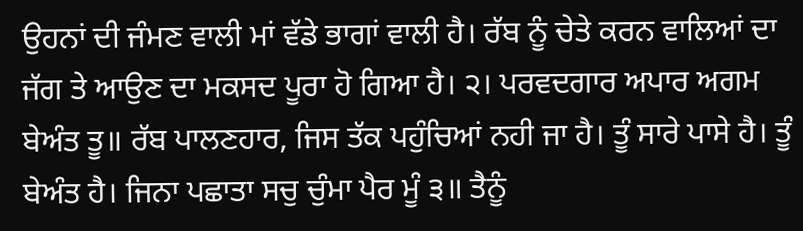ਉਹਨਾਂ ਦੀ ਜੰਮਣ ਵਾਲੀ ਮਾਂ ਵੱਡੇ ਭਾਗਾਂ ਵਾਲੀ ਹੈ। ਰੱਬ ਨੂੰ ਚੇਤੇ ਕਰਨ ਵਾਲਿਆਂ ਦਾ ਜੱਗ ਤੇ ਆਉਣ ਦਾ ਮਕਸਦ ਪੂਰਾ ਹੋ ਗਿਆ ਹੈ। ੨। ਪਰਵਦਗਾਰ ਅਪਾਰ ਅਗਮ ਬੇਅੰਤ ਤੂ॥ ਰੱਬ ਪਾਲਣਹਾਰ, ਜਿਸ ਤੱਕ ਪਹੁੰਚਿਆਂ ਨਹੀ ਜਾ ਹੈ। ਤੂੰ ਸਾਰੇ ਪਾਸੇ ਹੈ। ਤੂੰ ਬੇਅੰਤ ਹੈ। ਜਿਨਾ ਪਛਾਤਾ ਸਚੁ ਚੁੰਮਾ ਪੈਰ ਮੂੰ ੩॥ ਤੈਨੂੰ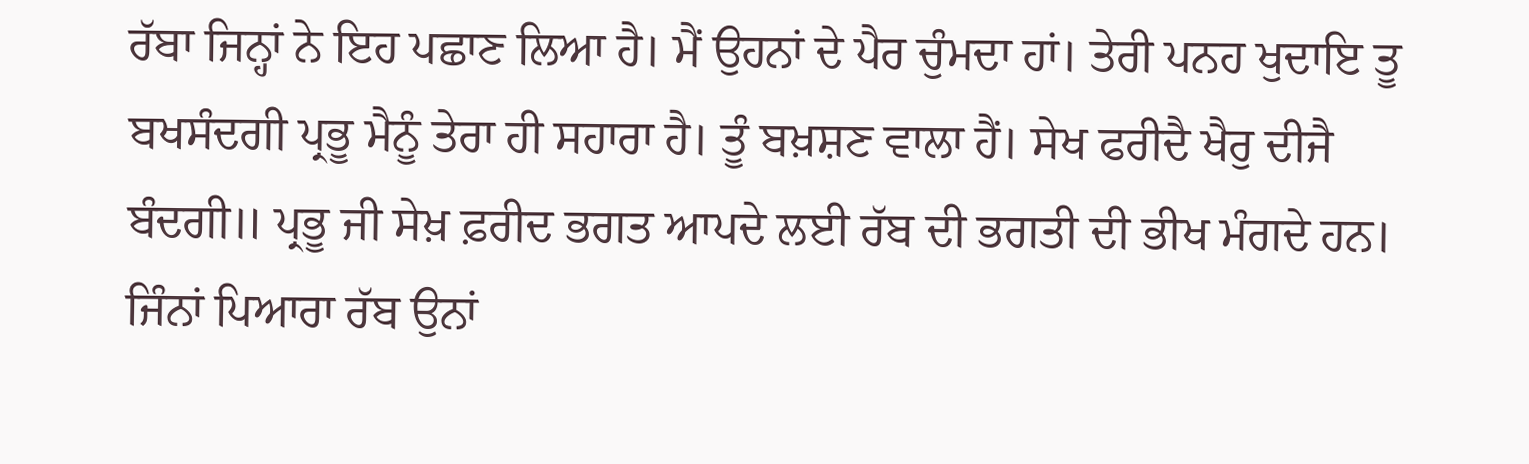ਰੱਬਾ ਜਿਨ੍ਹਾਂ ਨੇ ਇਹ ਪਛਾਣ ਲਿਆ ਹੈ। ਮੈਂ ਉਹਨਾਂ ਦੇ ਪੈਰ ਚੁੰਮਦਾ ਹਾਂ। ਤੇਰੀ ਪਨਹ ਖੁਦਾਇ ਤੂ ਬਖਸੰਦਗੀ ਪ੍ਰਭੂ ਮੈਨੂੰ ਤੇਰਾ ਹੀ ਸਹਾਰਾ ਹੈ। ਤੂੰ ਬਖ਼ਸ਼ਣ ਵਾਲਾ ਹੈਂ। ਸੇਖ ਫਰੀਦੈ ਖੈਰੁ ਦੀਜੈ ਬੰਦਗੀ॥ ਪ੍ਰਭੂ ਜੀ ਸੇਖ਼ ਫ਼ਰੀਦ ਭਗਤ ਆਪਦੇ ਲਈ ਰੱਬ ਦੀ ਭਗਤੀ ਦੀ ਭੀਖ ਮੰਗਦੇ ਹਨ। ਜਿੰਨਾਂ ਪਿਆਰਾ ਰੱਬ ਉਨਾਂ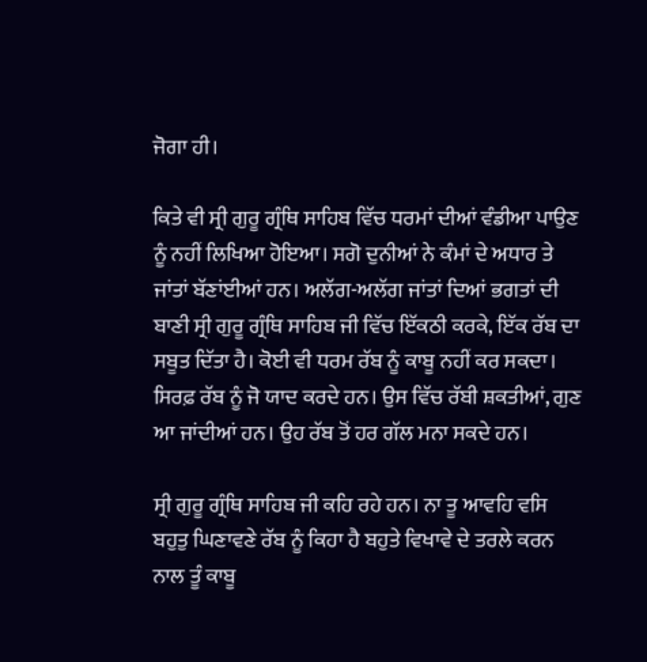ਜੋਗਾ ਹੀ।

ਕਿਤੇ ਵੀ ਸ੍ਰੀ ਗੁਰੂ ਗ੍ਰੰਥਿ ਸਾਹਿਬ ਵਿੱਚ ਧਰਮਾਂ ਦੀਆਂ ਵੰਡੀਆ ਪਾਉਣ ਨੂੰ ਨਹੀਂ ਲਿਖਿਆ ਹੋਇਆ। ਸਗੋ ਦੁਨੀਆਂ ਨੇ ਕੰਮਾਂ ਦੇ ਅਧਾਰ ਤੇ ਜਾਂਤਾਂ ਬੱਣਾਂਈਆਂ ਹਨ। ਅਲੱਗ-ਅਲੱਗ ਜਾਂਤਾਂ ਦਿਆਂ ਭਗਤਾਂ ਦੀ ਬਾਣੀ ਸ੍ਰੀ ਗੁਰੂ ਗ੍ਰੰਥਿ ਸਾਹਿਬ ਜੀ ਵਿੱਚ ਇੱਕਠੀ ਕਰਕੇ, ਇੱਕ ਰੱਬ ਦਾ ਸਬੂਤ ਦਿੱਤਾ ਹੈ। ਕੋਈ ਵੀ ਧਰਮ ਰੱਬ ਨੂੰ ਕਾਬੂ ਨਹੀਂ ਕਰ ਸਕਦਾ। ਸਿਰਫ਼ ਰੱਬ ਨੂੰ ਜੋ ਯਾਦ ਕਰਦੇ ਹਨ। ਉਸ ਵਿੱਚ ਰੱਬੀ ਸ਼ਕਤੀਆਂ, ਗੁਣ ਆ ਜਾਂਦੀਆਂ ਹਨ। ਉਹ ਰੱਬ ਤੋਂ ਹਰ ਗੱਲ ਮਨਾ ਸਕਦੇ ਹਨ।

ਸ੍ਰੀ ਗੁਰੂ ਗ੍ਰੰਥਿ ਸਾਹਿਬ ਜੀ ਕਹਿ ਰਹੇ ਹਨ। ਨਾ ਤੂ ਆਵਹਿ ਵਸਿ ਬਹੁਤੁ ਘਿਣਾਵਣੇ ਰੱਬ ਨੂੰ ਕਿਹਾ ਹੈ ਬਹੁਤੇ ਵਿਖਾਵੇ ਦੇ ਤਰਲੇ ਕਰਨ ਨਾਲ ਤੂੰ ਕਾਬੂ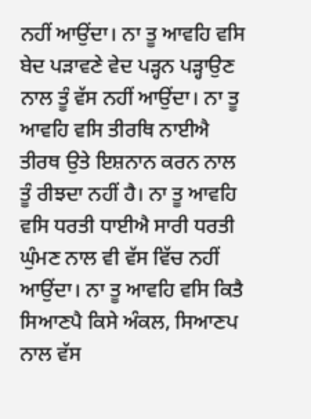ਨਹੀਂ ਆਉਂਦਾ। ਨਾ ਤੂ ਆਵਹਿ ਵਸਿ ਬੇਦ ਪੜਾਵਣੇ ਵੇਦ ਪੜ੍ਹਨ ਪੜ੍ਹਾਉਣ ਨਾਲ ਤੂੰ ਵੱਸ ਨਹੀਂ ਆਉਂਦਾ। ਨਾ ਤੂ ਆਵਹਿ ਵਸਿ ਤੀਰਥਿ ਨਾਈਐ ਤੀਰਥ ਉਤੇ ਇਸ਼ਨਾਨ ਕਰਨ ਨਾਲ ਤੂੰ ਰੀਝਦਾ ਨਹੀਂ ਹੈ। ਨਾ ਤੂ ਆਵਹਿ ਵਸਿ ਧਰਤੀ ਧਾਈਐ ਸਾਰੀ ਧਰਤੀ ਘੁੰਮਣ ਨਾਲ ਵੀ ਵੱਸ ਵਿੱਚ ਨਹੀਂ ਆਉਂਦਾ। ਨਾ ਤੂ ਆਵਹਿ ਵਸਿ ਕਿਤੈ ਸਿਆਣਪੈ ਕਿਸੇ ਅੰਕਲ, ਸਿਆਣਪ ਨਾਲ ਵੱਸ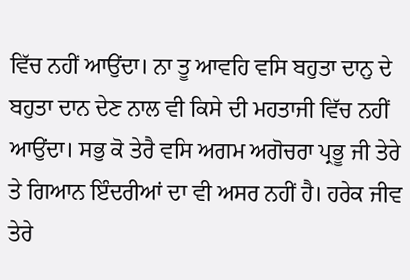ਵਿੱਚ ਨਹੀਂ ਆਉਂਦਾ। ਨਾ ਤੂ ਆਵਹਿ ਵਸਿ ਬਹੁਤਾ ਦਾਨੁ ਦੇ ਬਹੁਤਾ ਦਾਨ ਦੇਣ ਨਾਲ ਵੀ ਕਿਸੇ ਦੀ ਮਹਤਾਜੀ ਵਿੱਚ ਨਹੀਂ ਆਉਂਦਾ। ਸਭੁ ਕੋ ਤੇਰੈ ਵਸਿ ਅਗਮ ਅਗੋਚਰਾ ਪ੍ਰਭੂ ਜੀ ਤੇਰੇ ਤੇ ਗਿਆਨ ਇੰਦਰੀਆਂ ਦਾ ਵੀ ਅਸਰ ਨਹੀਂ ਹੈ। ਹਰੇਕ ਜੀਵ ਤੇਰੇ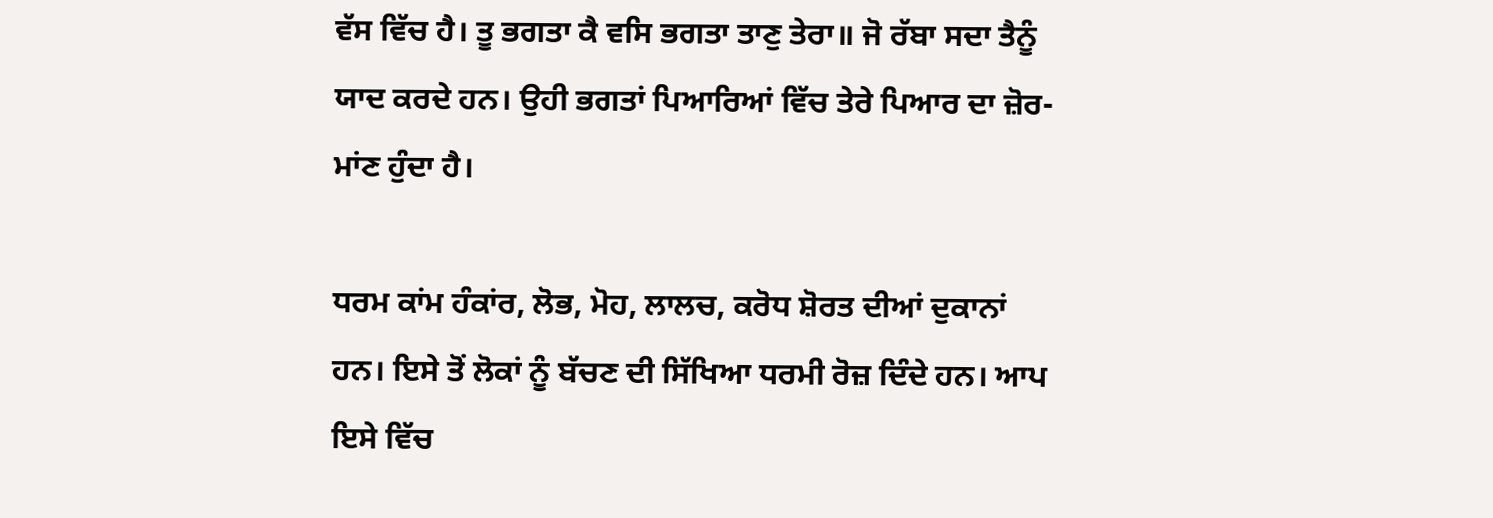ਵੱਸ ਵਿੱਚ ਹੈ। ਤੂ ਭਗਤਾ ਕੈ ਵਸਿ ਭਗਤਾ ਤਾਣੁ ਤੇਰਾ॥ ਜੋ ਰੱਬਾ ਸਦਾ ਤੈਨੂੰ ਯਾਦ ਕਰਦੇ ਹਨ। ਉਹੀ ਭਗਤਾਂ ਪਿਆਰਿਆਂ ਵਿੱਚ ਤੇਰੇ ਪਿਆਰ ਦਾ ਜ਼ੋਰ-ਮਾਂਣ ਹੁੰਦਾ ਹੈ।

ਧਰਮ ਕਾਂਮ ਹੰਕਾਂਰ, ਲੋਭ, ਮੋਹ, ਲਾਲਚ, ਕਰੋਧ ਸ਼ੋਰਤ ਦੀਆਂ ਦੁਕਾਨਾਂ ਹਨ। ਇਸੇ ਤੋਂ ਲੋਕਾਂ ਨੂੰ ਬੱਚਣ ਦੀ ਸਿੱਖਿਆ ਧਰਮੀ ਰੋਜ਼ ਦਿੰਦੇ ਹਨ। ਆਪ ਇਸੇ ਵਿੱਚ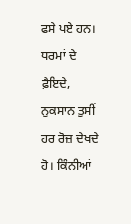ਫਸੇ ਪਏ ਹਨ। ਧਰਮਾਂ ਦੇ ਫ਼ੈਇਦੇ, ਨੁਕਸਾਨ ਤੁਸੀਂ ਹਰ ਰੋਜ਼ ਦੇਖਦੇ ਹੋ। ਕਿੰਨੀਆਂ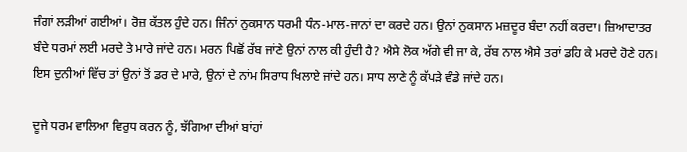ਜੰਗਾਂ ਲੜੀਆਂ ਗਈਆਂ। ਰੋਜ਼ ਕੱਤਲ ਹੁੰਦੇ ਹਨ। ਜਿੰਨਾਂ ਨੁਕਸਾਨ ਧਰਮੀ ਧੰਨ-ਮਾਲ-ਜਾਨਾਂ ਦਾ ਕਰਦੇ ਹਨ। ਉਨਾਂ ਨੁਕਸਾਨ ਮਜ਼ਦੂਰ ਬੰਦਾ ਨਹੀਂ ਕਰਦਾ। ਜ਼ਿਆਦਾਤਰ ਬੰਦੇ ਧਰਮਾਂ ਲਈ ਮਰਦੇ ਤੇ ਮਾਰੇ ਜਾਂਦੇ ਹਨ। ਮਰਨ ਪਿਛੋਂ ਰੱਬ ਜਾਂਣੇ ਉਨਾਂ ਨਾਲ ਕੀ ਹੁੰਦੀ ਹੈ? ਐਸੇ ਲੋਕ ਅੱਗੇ ਵੀ ਜਾ ਕੇ, ਰੱਬ ਨਾਲ ਐਸੇ ਤਰਾਂ ਡਹਿ ਕੇ ਮਰਦੇ ਹੋਣੇ ਹਨ। ਇਸ ਦੁਨੀਆਂ ਵਿੱਚ ਤਾਂ ਉਨਾਂ ਤੋਂ ਡਰ ਦੇ ਮਾਰੇ, ਉਨਾਂ ਦੇ ਨਾਂਮ ਸਿਰਾਧ ਖਿਲਾਏ ਜਾਂਦੇ ਹਨ। ਸਾਧ ਲਾਣੇ ਨੂੰ ਕੱਪੜੇ ਵੰਡੇ ਜਾਂਦੇ ਹਨ।

ਦੂਜੇ ਧਰਮ ਵਾਲਿਆ ਵਿਰੁਧ ਕਰਨ ਨੂੰ, ਝੱਗਿਆ ਦੀਆਂ ਬਾਂਹਾਂ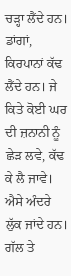ਚੜ੍ਹਾ ਲੈਂਦੇ ਹਨ। ਡਾਂਗਾਂ, ਕਿਰਪਾਨਾਂ ਕੱਢ ਲੈਂਦੇ ਹਨ। ਜੇ ਕਿਤੇ ਕੋਈ ਘਰ ਦੀ ਜ਼ਨਾਨੀ ਨੂੰ ਛੇੜ ਲਵੇ, ਕੱਢ ਕੇ ਲੈ ਜਾਵੇ। ਐਸੇ ਅੰਦਰੇ ਲੁੱਕ ਜਾਂਦੇ ਹਨ। ਗੱਲ ਤੇ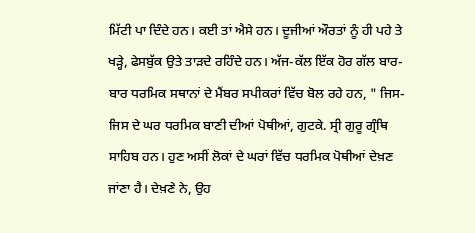ਮਿੱਟੀ ਪਾ ਦਿੰਦੇ ਹਨ। ਕਈ ਤਾਂ ਐਸੇ ਹਨ। ਦੂਜੀਆਂ ਔਰਤਾਂ ਨੂੰ ਹੀ ਪਹੇ ਤੇ ਖੜ੍ਹੇ, ਫੇਸਬੁੱਕ ਉਤੇ ਤਾੜਦੇ ਰਹਿੰਦੇ ਹਨ। ਅੱਜ-ਕੱਲ ਇੱਕ ਹੋਰ ਗੱਲ ਬਾਰ-ਬਾਰ ਧਰਮਿਕ ਸਥਾਨਾਂ ਦੇ ਮੈਂਬਰ ਸਪੀਕਰਾਂ ਵਿੱਚ ਬੋਲ ਰਹੇ ਹਨ, " ਜਿਸ-ਜਿਸ ਦੇ ਘਰ ਧਰਮਿਕ ਬਾਣੀ ਦੀਆਂ ਪੋਥੀਆਂ, ਗੁਟਕੇ. ਸ੍ਰੀ ਗੁਰੂ ਗ੍ਰੰਥਿ ਸਾਹਿਬ ਹਨ। ਹੁਣ ਅਸੀਂ ਲੋਕਾਂ ਦੇ ਘਰਾਂ ਵਿੱਚ ਧਰਮਿਕ ਪੋਥੀਆਂ ਦੇਖ਼ਣ ਜਾਂਣਾ ਹੈ। ਦੇਖ਼ਣੇ ਨੇ, ਉਹ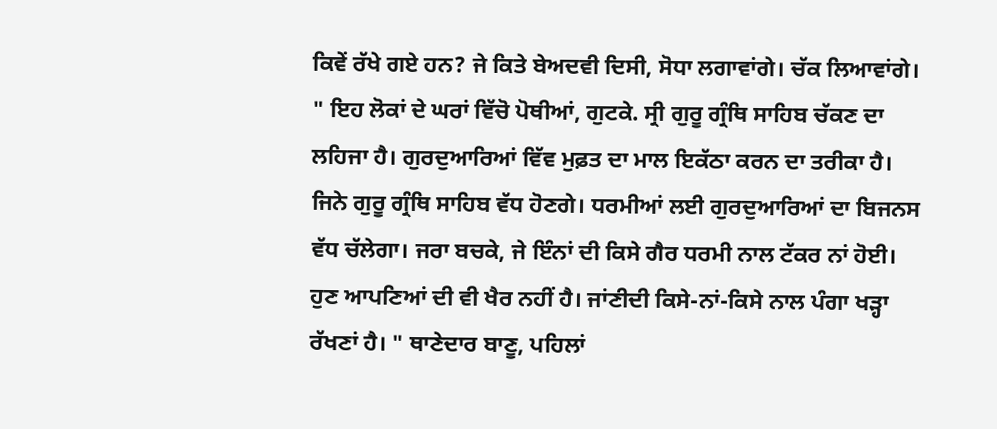ਕਿਵੇਂ ਰੱਖੇ ਗਏ ਹਨ? ਜੇ ਕਿਤੇ ਬੇਅਦਵੀ ਦਿਸੀ, ਸੋਧਾ ਲਗਾਵਾਂਗੇ। ਚੱਕ ਲਿਆਵਾਂਗੇ। " ਇਹ ਲੋਕਾਂ ਦੇ ਘਰਾਂ ਵਿੱਚੋ ਪੋਥੀਆਂ, ਗੁਟਕੇ. ਸ੍ਰੀ ਗੁਰੂ ਗ੍ਰੰਥਿ ਸਾਹਿਬ ਚੱਕਣ ਦਾ ਲਹਿਜਾ ਹੈ। ਗੁਰਦੁਆਰਿਆਂ ਵਿੱਵ ਮੁਫ਼ਤ ਦਾ ਮਾਲ ਇਕੱਠਾ ਕਰਨ ਦਾ ਤਰੀਕਾ ਹੈ। ਜਿਨੇ ਗੁਰੂ ਗ੍ਰੰਥਿ ਸਾਹਿਬ ਵੱਧ ਹੋਣਗੇ। ਧਰਮੀਆਂ ਲਈ ਗੁਰਦੁਆਰਿਆਂ ਦਾ ਬਿਜਨਸ ਵੱਧ ਚੱਲੇਗਾ। ਜਰਾ ਬਚਕੇ, ਜੇ ਇੰਨਾਂ ਦੀ ਕਿਸੇ ਗੈਰ ਧਰਮੀ ਨਾਲ ਟੱਕਰ ਨਾਂ ਹੋਈ। ਹੁਣ ਆਪਣਿਆਂ ਦੀ ਵੀ ਖੈਰ ਨਹੀਂ ਹੈ। ਜਾਂਣੀਦੀ ਕਿਸੇ-ਨਾਂ-ਕਿਸੇ ਨਾਲ ਪੰਗਾ ਖੜ੍ਹਾ ਰੱਖਣਾਂ ਹੈ। " ਥਾਣੇਦਾਰ ਬਾਣੂ, ਪਹਿਲਾਂ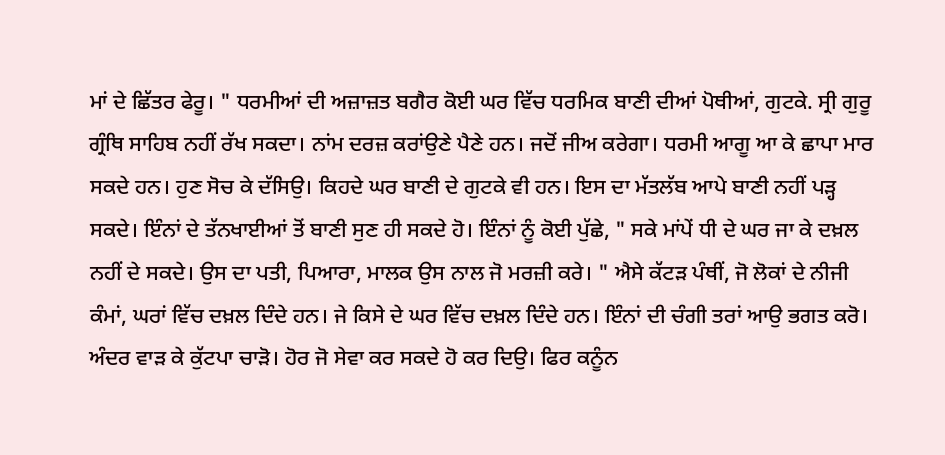ਮਾਂ ਦੇ ਛਿੱਤਰ ਫੇਰੂ। " ਧਰਮੀਆਂ ਦੀ ਅਜ਼ਾਜ਼ਤ ਬਗੈਰ ਕੋਈ ਘਰ ਵਿੱਚ ਧਰਮਿਕ ਬਾਣੀ ਦੀਆਂ ਪੋਥੀਆਂ, ਗੁਟਕੇ. ਸ੍ਰੀ ਗੁਰੂ ਗ੍ਰੰਥਿ ਸਾਹਿਬ ਨਹੀਂ ਰੱਖ ਸਕਦਾ। ਨਾਂਮ ਦਰਜ਼ ਕਰਾਂਉਣੇ ਪੈਣੇ ਹਨ। ਜਦੋਂ ਜੀਅ ਕਰੇਗਾ। ਧਰਮੀ ਆਗੂ ਆ ਕੇ ਛਾਪਾ ਮਾਰ ਸਕਦੇ ਹਨ। ਹੁਣ ਸੋਚ ਕੇ ਦੱਸਿਉ। ਕਿਹਦੇ ਘਰ ਬਾਣੀ ਦੇ ਗੁਟਕੇ ਵੀ ਹਨ। ਇਸ ਦਾ ਮੱਤਲੱਬ ਆਪੇ ਬਾਣੀ ਨਹੀਂ ਪੜ੍ਹ ਸਕਦੇ। ਇੰਨਾਂ ਦੇ ਤੱਨਖਾਈਆਂ ਤੋਂ ਬਾਣੀ ਸੁਣ ਹੀ ਸਕਦੇ ਹੋ। ਇੰਨਾਂ ਨੂੰ ਕੋਈ ਪੁੱਛੇ, " ਸਕੇ ਮਾਂਪੇਂ ਧੀ ਦੇ ਘਰ ਜਾ ਕੇ ਦਖ਼ਲ ਨਹੀਂ ਦੇ ਸਕਦੇ। ਉਸ ਦਾ ਪਤੀ, ਪਿਆਰਾ, ਮਾਲਕ ਉਸ ਨਾਲ ਜੋ ਮਰਜ਼ੀ ਕਰੇ। " ਐਸੇ ਕੱਟੜ ਪੰਥੀਂ, ਜੋ ਲੋਕਾਂ ਦੇ ਨੀਜੀ ਕੰਮਾਂ, ਘਰਾਂ ਵਿੱਚ ਦਖ਼ਲ ਦਿੰਦੇ ਹਨ। ਜੇ ਕਿਸੇ ਦੇ ਘਰ ਵਿੱਚ ਦਖ਼ਲ ਦਿੰਦੇ ਹਨ। ਇੰਨਾਂ ਦੀ ਚੰਗੀ ਤਰਾਂ ਆਉ ਭਗਤ ਕਰੋ। ਅੰਦਰ ਵਾੜ ਕੇ ਕੁੱਟਪਾ ਚਾੜੋ। ਹੋਰ ਜੋ ਸੇਵਾ ਕਰ ਸਕਦੇ ਹੋ ਕਰ ਦਿਉ। ਫਿਰ ਕਨੂੰਨ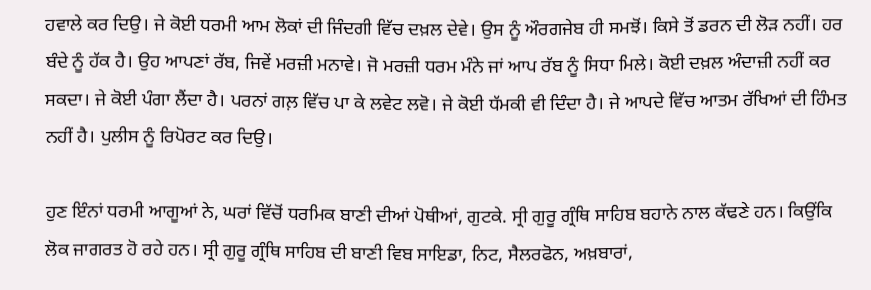ਹਵਾਲੇ ਕਰ ਦਿਉ। ਜੇ ਕੋਈ ਧਰਮੀ ਆਮ ਲੋਕਾਂ ਦੀ ਜਿੰਦਗੀ ਵਿੱਚ ਦਖ਼ਲ ਦੇਵੇ। ਉਸ ਨੂੰ ਔਰਗਜੇਬ ਹੀ ਸਮਝੋਂ। ਕਿਸੇ ਤੋਂ ਡਰਨ ਦੀ ਲੋੜ ਨਹੀਂ। ਹਰ ਬੰਦੇ ਨੂੰ ਹੱਕ ਹੈ। ਉਹ ਆਪਣਾਂ ਰੱਬ, ਜਿਵੇਂ ਮਰਜ਼ੀ ਮਨਾਵੇ। ਜੋ ਮਰਜ਼ੀ ਧਰਮ ਮੰਨੇ ਜਾਂ ਆਪ ਰੱਬ ਨੂੰ ਸਿਧਾ ਮਿਲੇ। ਕੋਈ ਦਖ਼ਲ ਅੰਦਾਜ਼ੀ ਨਹੀਂ ਕਰ ਸਕਦਾ। ਜੇ ਕੋਈ ਪੰਗਾ ਲੈਂਦਾ ਹੈ। ਪਰਨਾਂ ਗਲ਼ ਵਿੱਚ ਪਾ ਕੇ ਲਵੇਟ ਲਵੋ। ਜੇ ਕੋਈ ਧੱਮਕੀ ਵੀ ਦਿੰਦਾ ਹੈ। ਜੇ ਆਪਦੇ ਵਿੱਚ ਆਤਮ ਰੱਖਿਆਂ ਦੀ ਹਿੰਮਤ ਨਹੀਂ ਹੈ। ਪੁਲੀਸ ਨੂੰ ਰਿਪੋਰਟ ਕਰ ਦਿਉ।

ਹੁਣ ਇੰਨਾਂ ਧਰਮੀ ਆਗੂਆਂ ਨੇ, ਘਰਾਂ ਵਿੱਚੋਂ ਧਰਮਿਕ ਬਾਣੀ ਦੀਆਂ ਪੋਥੀਆਂ, ਗੁਟਕੇ. ਸ੍ਰੀ ਗੁਰੂ ਗ੍ਰੰਥਿ ਸਾਹਿਬ ਬਹਾਨੇ ਨਾਲ ਕੱਢਣੇ ਹਨ। ਕਿਉਂਕਿ ਲੋਕ ਜਾਗਰਤ ਹੋ ਰਹੇ ਹਨ। ਸ੍ਰੀ ਗੁਰੂ ਗ੍ਰੰਥਿ ਸਾਹਿਬ ਦੀ ਬਾਣੀ ਵਿਬ ਸਾਇਡਾ, ਨਿਟ, ਸੈਲਰਫੋਨ, ਅਖ਼ਬਾਰਾਂ,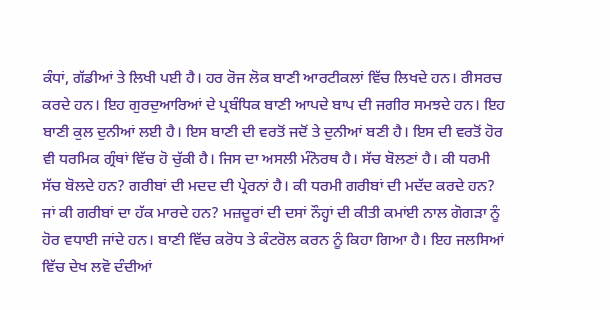ਕੰਧਾਂ, ਗੱਡੀਆਂ ਤੇ ਲਿਖੀ ਪਈ ਹੈ। ਹਰ ਰੋਜ ਲੋਕ ਬਾਣੀ ਆਰਟੀਕਲਾਂ ਵਿੱਚ ਲਿਖਦੇ ਹਨ। ਰੀਸਰਚ ਕਰਦੇ ਹਨ। ਇਹ ਗੁਰਦੁਆਰਿਆਂ ਦੇ ਪ੍ਰਬੰਧਿਕ ਬਾਣੀ ਆਪਦੇ ਬਾਪ ਦੀ ਜਗੀਰ ਸਮਝਦੇ ਹਨ। ਇਹ ਬਾਣੀ ਕੁਲ ਦੁਨੀਆਂ ਲਈ ਹੈ। ਇਸ ਬਾਣੀ ਦੀ ਵਰਤੋਂ ਜਦੋਂ ਤੇ ਦੁਨੀਆਂ ਬਣੀ ਹੈ। ਇਸ ਦੀ ਵਰਤੋਂ ਹੋਰ ਵੀ ਧਰਮਿਕ ਗ੍ਰੰਥਾਂ ਵਿੱਚ ਹੋ ਚੁੱਕੀ ਹੈ। ਜਿਸ ਦਾ ਅਸਲੀ ਮੰਨੋਰਥ ਹੈ। ਸੱਚ ਬੋਲਣਾਂ ਹੈ। ਕੀ ਧਰਮੀ ਸੱਚ ਬੋਲਦੇ ਹਨ? ਗਰੀਬਾਂ ਦੀ ਮਦਦ ਦੀ ਪ੍ਰੇਰਨਾਂ ਹੈ। ਕੀ ਧਰਮੀ ਗਰੀਬਾਂ ਦੀ ਮਦੱਦ ਕਰਦੇ ਹਨ? ਜਾਂ ਕੀ ਗਰੀਬਾਂ ਦਾ ਹੱਕ ਮਾਰਦੇ ਹਨ? ਮਜ਼ਦੂਰਾਂ ਦੀ ਦਸਾਂ ਨੌਹ੍ਹਾਂ ਦੀ ਕੀਤੀ ਕਮਾਂਈ ਨਾਲ ਗੋਗੜਾ ਨੂੰ ਹੋਰ ਵਧਾਈ ਜਾਂਦੇ ਹਨ। ਬਾਣੀ ਵਿੱਚ ਕਰੋਧ ਤੇ ਕੰਟਰੋਲ ਕਰਨ ਨੂੰ ਕਿਹਾ ਗਿਆ ਹੈ। ਇਹ ਜਲਸਿਆਂ ਵਿੱਚ ਦੇਖ ਲਵੋ ਦੰਦੀਆਂ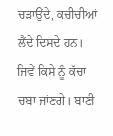ਚੜਾਉਂਦੇ, ਕਚੀਚੀਆਂ ਲੈਂਦੇ ਦਿਸਦੇ ਹਨ। ਜਿਵੇਂ ਕਿਸੇ ਨੂੰ ਕੱਚਾ ਚਬਾ ਜਾਂਣਗੇ। ਬਾਣੀ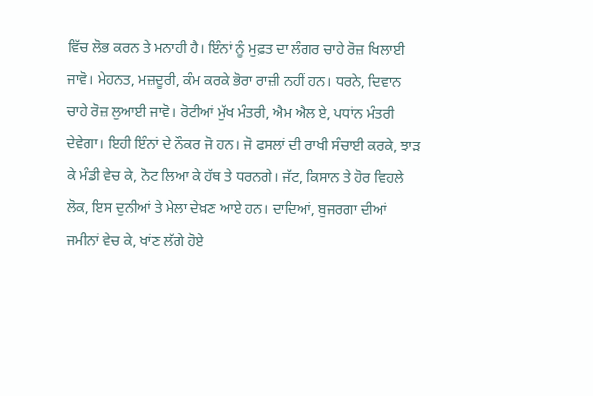ਵਿੱਚ ਲੋਭ ਕਰਨ ਤੇ ਮਨਾਹੀ ਹੈ। ਇੰਨਾਂ ਨੂੰ ਮੁਫ਼ਤ ਦਾ ਲੰਗਰ ਚਾਹੇ ਰੋਜ਼ ਖਿਲਾਈ ਜਾਵੋ। ਮੇਹਨਤ, ਮਜ਼ਦੂਰੀ, ਕੰਮ ਕਰਕੇ ਭੋਰਾ ਰਾਜ਼ੀ ਨਹੀਂ ਹਨ। ਧਰਨੇ, ਦਿਵਾਨ ਚਾਹੇ ਰੋਜ਼ ਲੁਆਈ ਜਾਵੋ। ਰੋਟੀਆਂ ਮੁੱਖ ਮੰਤਰੀ, ਐਮ ਐਲ ਏ, ਪਧਾਂਨ ਮੰਤਰੀ ਦੇਵੇਗਾ। ਇਹੀ ਇੰਨਾਂ ਦੇ ਨੌਕਰ ਜੋ ਹਨ। ਜੋ ਫਸਲਾਂ ਦੀ ਰਾਖੀ ਸੰਚਾਈ ਕਰਕੇ, ਝਾੜ ਕੇ ਮੰਡੀ ਵੇਚ ਕੇ, ਨੋਟ ਲਿਆ ਕੇ ਹੱਥ ਤੇ ਧਰਨਗੇ। ਜੱਟ, ਕਿਸਾਨ ਤੇ ਹੋਰ ਵਿਹਲੇ ਲੋਕ, ਇਸ ਦੁਨੀਆਂ ਤੇ ਮੇਲਾ ਦੇਖ਼ਣ ਆਏ ਹਨ। ਦਾਦਿਆਂ, ਬੁਜਰਗਾ ਦੀਆਂ ਜਮੀਨਾਂ ਵੇਚ ਕੇ, ਖਾਂਣ ਲੱਗੇ ਹੋਏ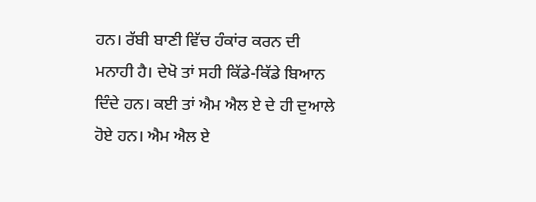ਹਨ। ਰੱਬੀ ਬਾਣੀ ਵਿੱਚ ਹੰਕਾਂਰ ਕਰਨ ਦੀ ਮਨਾਹੀ ਹੈ। ਦੇਖੋ ਤਾਂ ਸਹੀ ਕਿੱਡੇ-ਕਿੱਡੇ ਬਿਆਨ ਦਿੰਦੇ ਹਨ। ਕਈ ਤਾਂ ਐਮ ਐਲ ਏ ਦੇ ਹੀ ਦੁਆਲੇ ਹੋਏ ਹਨ। ਐਮ ਐਲ ਏ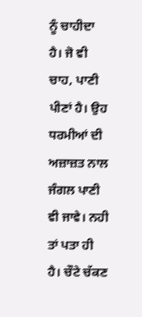ਨੂੰ ਚਾਹੀਦਾ ਹੈ। ਜੋ ਵੀ ਚਾਹ, ਪਾਣੀ ਪੀਣਾਂ ਹੈ। ਉਹ ਧਰਮੀਆਂ ਦੀ ਅਜ਼ਾਜ਼ਤ ਨਾਲ ਜੰਗਲ ਪਾਣੀ ਵੀ ਜਾਵੇ। ਨਹੀ ਤਾਂ ਪਤਾ ਹੀ ਹੈ। ਚੌਟੇ ਚੱਕਣ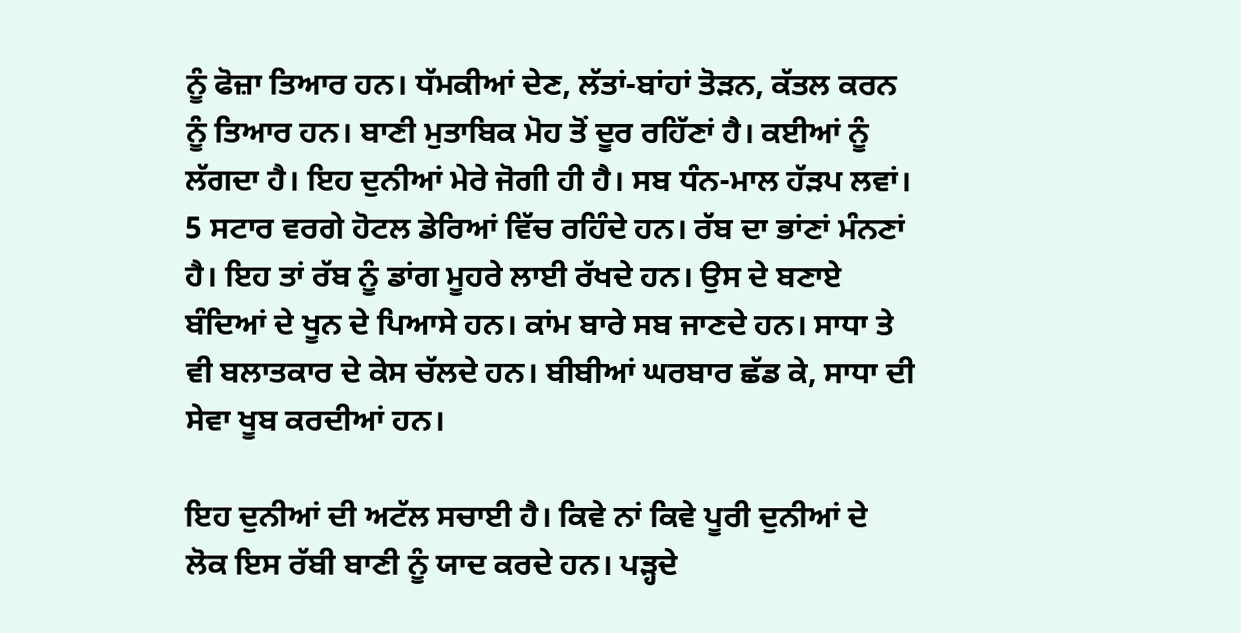ਨੂੰ ਫੋਜ਼ਾ ਤਿਆਰ ਹਨ। ਧੱਮਕੀਆਂ ਦੇਣ, ਲੱਤਾਂ-ਬਾਂਹਾਂ ਤੋੜਨ, ਕੱਤਲ ਕਰਨ ਨੂੰ ਤਿਆਰ ਹਨ। ਬਾਣੀ ਮੁਤਾਬਿਕ ਮੋਹ ਤੋਂ ਦੂਰ ਰਹਿੱਣਾਂ ਹੈ। ਕਈਆਂ ਨੂੰ ਲੱਗਦਾ ਹੈ। ਇਹ ਦੁਨੀਆਂ ਮੇਰੇ ਜੋਗੀ ਹੀ ਹੈ। ਸਬ ਧੰਨ-ਮਾਲ ਹੱੜਪ ਲਵਾਂ। 5 ਸਟਾਰ ਵਰਗੇ ਹੋਟਲ ਡੇਰਿਆਂ ਵਿੱਚ ਰਹਿੰਦੇ ਹਨ। ਰੱਬ ਦਾ ਭਾਂਣਾਂ ਮੰਨਣਾਂ ਹੈ। ਇਹ ਤਾਂ ਰੱਬ ਨੂੰ ਡਾਂਗ ਮੂਹਰੇ ਲਾਈ ਰੱਖਦੇ ਹਨ। ਉਸ ਦੇ ਬਣਾਏ ਬੰਦਿਆਂ ਦੇ ਖੂਨ ਦੇ ਪਿਆਸੇ ਹਨ। ਕਾਂਮ ਬਾਰੇ ਸਬ ਜਾਣਦੇ ਹਨ। ਸਾਧਾ ਤੇ ਵੀ ਬਲਾਤਕਾਰ ਦੇ ਕੇਸ ਚੱਲਦੇ ਹਨ। ਬੀਬੀਆਂ ਘਰਬਾਰ ਛੱਡ ਕੇ, ਸਾਧਾ ਦੀ ਸੇਵਾ ਖੂਬ ਕਰਦੀਆਂ ਹਨ।

ਇਹ ਦੁਨੀਆਂ ਦੀ ਅਟੱਲ ਸਚਾਈ ਹੈ। ਕਿਵੇ ਨਾਂ ਕਿਵੇ ਪੂਰੀ ਦੁਨੀਆਂ ਦੇ ਲੋਕ ਇਸ ਰੱਬੀ ਬਾਣੀ ਨੂੰ ਯਾਦ ਕਰਦੇ ਹਨ। ਪੜ੍ਹਦੇ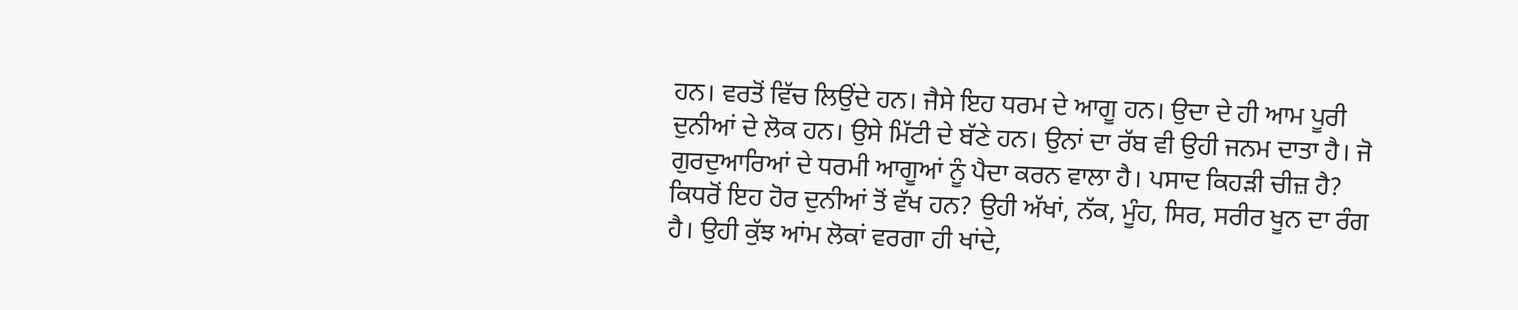ਹਨ। ਵਰਤੋਂ ਵਿੱਚ ਲਿਉਂਦੇ ਹਨ। ਜੈਸੇ ਇਹ ਧਰਮ ਦੇ ਆਗੂ ਹਨ। ਉਦਾ ਦੇ ਹੀ ਆਮ ਪੂਰੀ ਦੁਨੀਆਂ ਦੇ ਲੋਕ ਹਨ। ਉਸੇ ਮਿੱਟੀ ਦੇ ਬੱਣੇ ਹਨ। ਉਨਾਂ ਦਾ ਰੱਬ ਵੀ ਉਹੀ ਜਨਮ ਦਾਤਾ ਹੈ। ਜੋ ਗੁਰਦੁਆਰਿਆਂ ਦੇ ਧਰਮੀ ਆਗੂਆਂ ਨੂੰ ਪੈਦਾ ਕਰਨ ਵਾਲਾ ਹੈ। ਪਸਾਦ ਕਿਹੜੀ ਚੀਜ਼ ਹੈ? ਕਿਧਰੋਂ ਇਹ ਹੋਰ ਦੁਨੀਆਂ ਤੋਂ ਵੱਖ ਹਨ? ਉਹੀ ਅੱਖਾਂ, ਨੱਕ, ਮੂੰਹ, ਸਿਰ, ਸਰੀਰ ਖੂਨ ਦਾ ਰੰਗ ਹੈ। ਉਹੀ ਕੁੱਝ ਆਂਮ ਲੋਕਾਂ ਵਰਗਾ ਹੀ ਖਾਂਦੇ,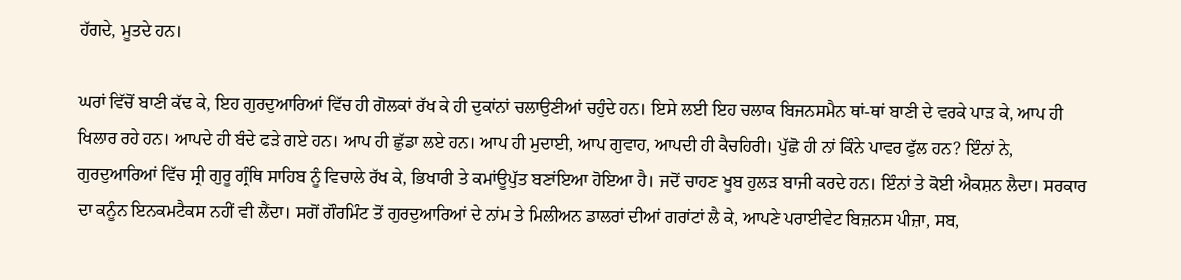ਹੱਗਦੇ, ਮੂਤਦੇ ਹਨ।

ਘਰਾਂ ਵਿੱਚੋਂ ਬਾਣੀ ਕੱਢ ਕੇ, ਇਹ ਗੁਰਦੁਆਰਿਆਂ ਵਿੱਚ ਹੀ ਗੋਲਕਾਂ ਰੱਖ ਕੇ ਹੀ ਦੁਕਾਂਨਾਂ ਚਲਾਉਣੀਆਂ ਚਹੁੰਦੇ ਹਨ। ਇਸੇ ਲਈ ਇਹ ਚਲਾਕ ਬਿਜਨਸਮੈਨ ਥਾਂ-ਥਾਂ ਬਾਣੀ ਦੇ ਵਰਕੇ ਪਾੜ ਕੇ, ਆਪ ਹੀ ਖਿਲਾਰ ਰਹੇ ਹਨ। ਆਪਦੇ ਹੀ ਬੰਦੇ ਫੜੇ ਗਏ ਹਨ। ਆਪ ਹੀ ਛੁੱਡਾ ਲਏ ਹਨ। ਆਪ ਹੀ ਮੁਦਾਈ, ਆਪ ਗੁਵਾਹ, ਆਪਦੀ ਹੀ ਕੈਚਹਿਰੀ। ਪੁੱਛੋ ਹੀ ਨਾਂ ਕਿੰਨੇ ਪਾਵਰ ਫੁੱਲ ਹਨ? ਇੰਨਾਂ ਨੇ, ਗੁਰਦੁਆਰਿਆਂ ਵਿੱਚ ਸ੍ਰੀ ਗੁਰੂ ਗ੍ਰੰਥਿ ਸਾਹਿਬ ਨੂੰ ਵਿਚਾਲੇ ਰੱਖ ਕੇ, ਭਿਖਾਰੀ ਤੇ ਕਮਾਂਊਪੁੱਤ ਬਣਾਂਇਆ ਹੋਇਆ ਹੈ। ਜਦੋਂ ਚਾਹਣ ਖੂਬ ਹੁਲੜ ਬਾਜੀ ਕਰਦੇ ਹਨ। ਇੰਨਾਂ ਤੇ ਕੋਈ ਐਕਸ਼ਨ ਲੈਦਾ। ਸਰਕਾਰ ਦਾ ਕਨੂੰਨ ਇਨਕਮਟੈਕਸ ਨਹੀਂ ਵੀ ਲੈਂਦਾ। ਸਗੋਂ ਗੌਰਮਿੰਟ ਤੋਂ ਗੁਰਦੁਆਰਿਆਂ ਦੇ ਨਾਂਮ ਤੇ ਮਿਲੀਅਨ ਡਾਲਰਾਂ ਦੀਆਂ ਗਰਾਂਟਾਂ ਲੈ ਕੇ, ਆਪਣੇ ਪਰਾਈਵੇਟ ਬਿਜ਼ਨਸ ਪੀਜ਼ਾ, ਸਬ,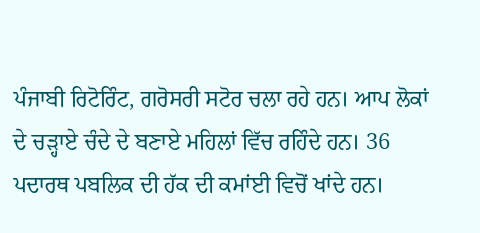ਪੰਜਾਬੀ ਰਿਟੋਰਿੰਟ, ਗਰੋਸਰੀ ਸਟੋਰ ਚਲਾ ਰਹੇ ਹਨ। ਆਪ ਲੋਕਾਂ ਦੇ ਚੜ੍ਹਾਏ ਚੰਦੇ ਦੇ ਬਣਾਏ ਮਹਿਲਾਂ ਵਿੱਚ ਰਹਿੰਦੇ ਹਨ। 36 ਪਦਾਰਥ ਪਬਲਿਕ ਦੀ ਹੱਕ ਦੀ ਕਮਾਂਈ ਵਿਚੋਂ ਖਾਂਦੇ ਹਨ।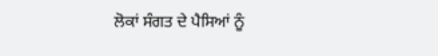ਲੋਕਾਂ ਸੰਗਤ ਦੇ ਪੈਸਿਆਂ ਨੂੰ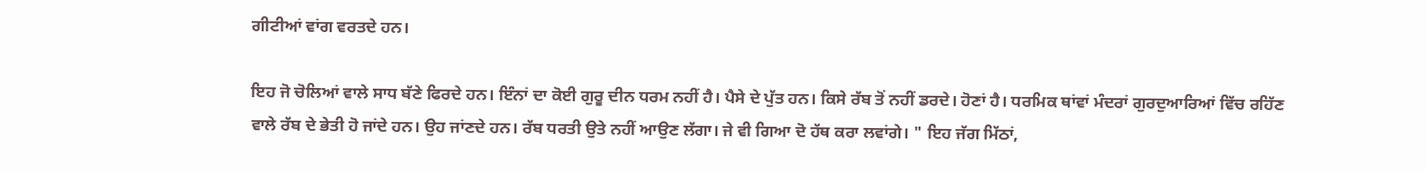ਗੀਟੀਆਂ ਵਾਂਗ ਵਰਤਦੇ ਹਨ।

ਇਹ ਜੋ ਚੋਲਿਆਂ ਵਾਲੇ ਸਾਧ ਬੱਣੇ ਫਿਰਦੇ ਹਨ। ਇੰਨਾਂ ਦਾ ਕੋਈ ਗੁਰੂ ਦੀਨ ਧਰਮ ਨਹੀਂ ਹੈ। ਪੈਸੇ ਦੇ ਪੁੱਤ ਹਨ। ਕਿਸੇ ਰੱਬ ਤੋਂ ਨਹੀਂ ਡਰਦੇ। ਹੋਣਾਂ ਹੈ। ਧਰਮਿਕ ਥਾਂਵਾਂ ਮੰਦਰਾਂ ਗੁਰਦੁਆਰਿਆਂ ਵਿੱਚ ਰਹਿੱਣ ਵਾਲੇ ਰੱਬ ਦੇ ਭੇਤੀ ਹੋ ਜਾਂਦੇ ਹਨ। ਉਹ ਜਾਂਣਦੇ ਹਨ। ਰੱਬ ਧਰਤੀ ਉਤੇ ਨਹੀਂ ਆਉਣ ਲੱਗਾ। ਜੇ ਵੀ ਗਿਆ ਦੋ ਹੱਥ ਕਰਾ ਲਵਾਂਗੇ। " ਇਹ ਜੱਗ ਮਿੱਠਾਂ,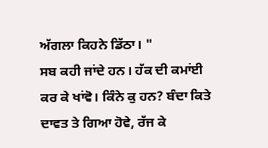ਅੱਗਲਾ ਕਿਹਨੇ ਡਿੱਠਾ। "
ਸਬ ਕਹੀ ਜਾਂਦੇ ਹਨ। ਹੱਕ ਦੀ ਕਮਾਂਈ ਕਰ ਕੇ ਖਾਂਵੋ। ਕਿੰਨੇ ਕੁ ਹਨ? ਬੰਦਾ ਕਿਤੇ ਦਾਵਤ ਤੇ ਗਿਆ ਹੋਵੇ, ਰੱਜ ਕੇ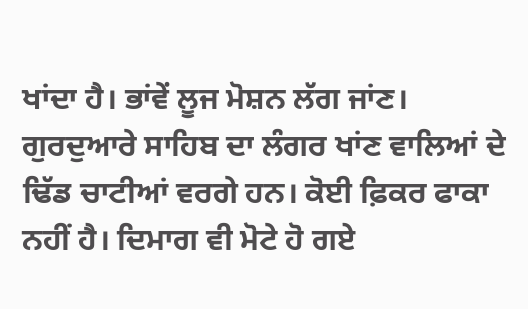ਖਾਂਦਾ ਹੈ। ਭਾਂਵੇਂ ਲੂਜ ਮੋਸ਼ਨ ਲੱਗ ਜਾਂਣ। ਗੁਰਦੁਆਰੇ ਸਾਹਿਬ ਦਾ ਲੰਗਰ ਖਾਂਣ ਵਾਲਿਆਂ ਦੇ ਢਿੱਡ ਚਾਟੀਆਂ ਵਰਗੇ ਹਨ। ਕੋਈ ਫ਼ਿਕਰ ਫਾਕਾ ਨਹੀਂ ਹੈ। ਦਿਮਾਗ ਵੀ ਮੋਟੇ ਹੋ ਗਏ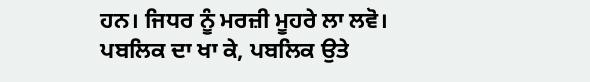ਹਨ। ਜਿਧਰ ਨੂੰ ਮਰਜ਼ੀ ਮੂਹਰੇ ਲਾ ਲਵੋ। ਪਬਲਿਕ ਦਾ ਖਾ ਕੇ, ਪਬਲਿਕ ਉਤੇ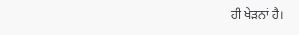ਹੀ ਖੇੜਨਾਂ ਹੈ।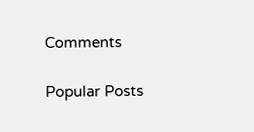Comments

Popular Posts